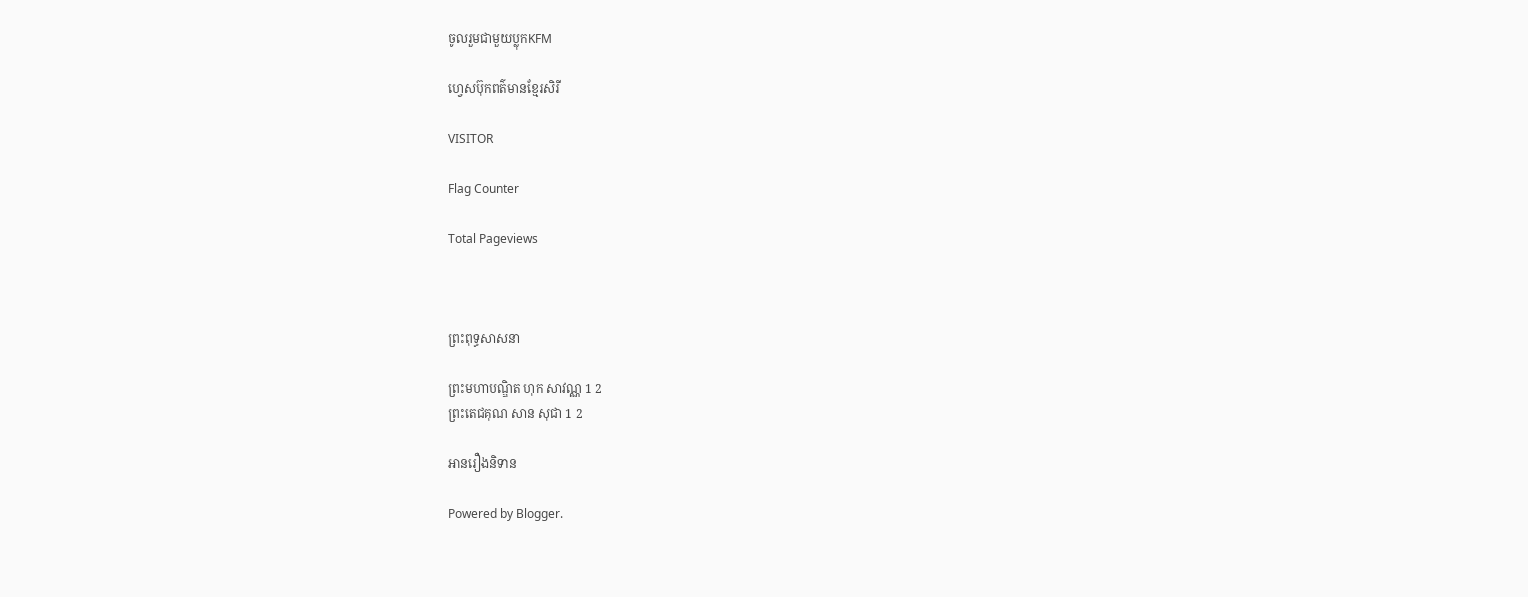ចូលរួមជាមួយប្លុកKFM

ហ្វេសប៊ុកពត៌មានខ្មែរសិរី

VISITOR

Flag Counter

Total Pageviews



ព្រះពុទ្ធសាសនា

ព្រះមហាបណ្ឌិត ហុក សាវណ្ណ 1 2
ព្រះតេជគុណ សាន សុជា 1 2

អានរឿងនិទាន

Powered by Blogger.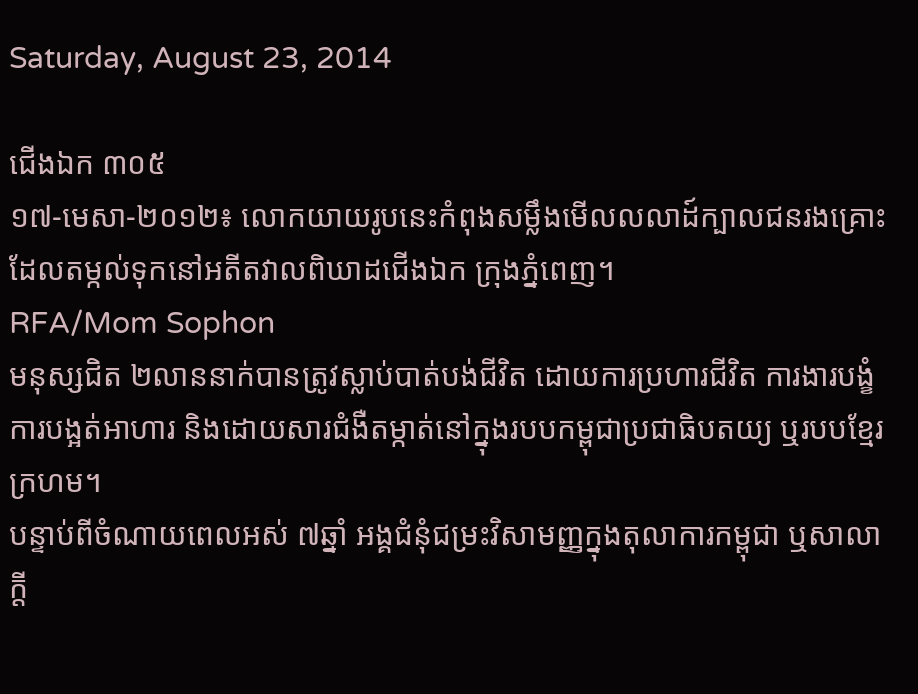Saturday, August 23, 2014

ជើងឯក ៣០៥
១៧-មេសា-២០១២៖ លោកយាយរូបនេះកំពុងសម្លឹងមើលលលាដ៍ក្បាលជនរងគ្រោះ ដែលតម្កល់ទុកនៅអតីតវាលពិឃាដជើងឯក ក្រុងភ្នំពេញ។
RFA/Mom Sophon
មនុស្សជិត ២លាននាក់បានត្រូវស្លាប់បាត់បង់ជីវិត ដោយការប្រហារជីវិត ការងារបង្ខំ ការបង្អត់អាហារ និងដោយសារជំងឺតម្កាត់នៅក្នុងរបបកម្ពុជាប្រជាធិបតយ្យ ឬរបបខ្មែរក្រហម។
បន្ទាប់ពីចំណាយពេលអស់ ៧ឆ្នាំ អង្គជំនុំជម្រះវិសាមញ្ញក្នុងតុលាការកម្ពុជា ឬសាលាក្ដី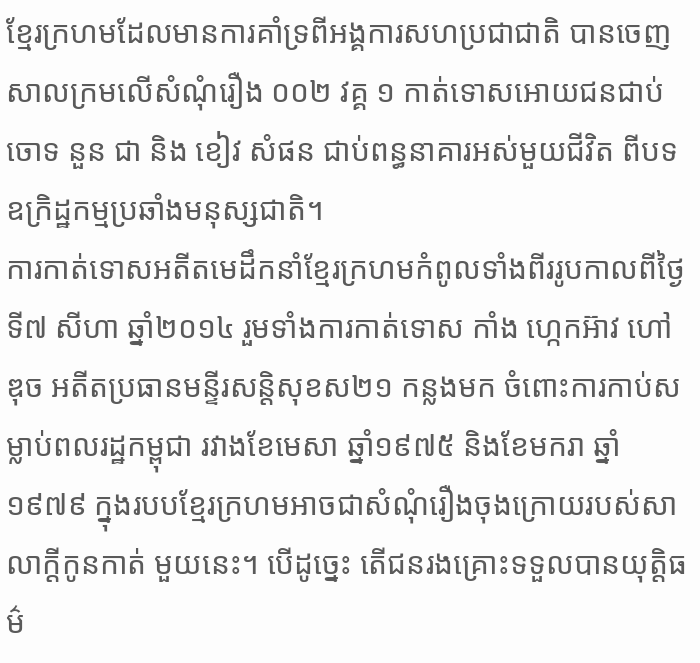ខ្មែរក្រហមដែលមានការគាំទ្រពីអង្គការសហប្រជាជាតិ បានចេញសាលក្រមលើសំណុំរឿង ០០២ វគ្គ ១ កាត់ទោសអោយជនជាប់ចោទ នួន ជា និង ខៀវ សំផន ជាប់ពន្ធនាគារអស់មួយជីវិត ពីបទឧក្រិដ្ឋកម្មប្រឆាំងមនុស្សជាតិ។
ការកាត់ទោសអតីតមេដឹកនាំខ្មែរក្រហមកំពូលទាំងពីររូបកាលពីថ្ងៃ ទី៧ សីហា ឆ្នាំ២០១៤ រួមទាំងការកាត់ទោស កាំង ហ្កេកអ៊ាវ ហៅ ឌុច អតីតប្រធានមន្ទីរសន្តិសុខស២១ កន្លងមក ចំពោះការកាប់សម្លាប់ពលរដ្ឋកម្ពុជា រវាងខែមេសា ឆ្នាំ១៩៧៥ និងខែមករា ឆ្នាំ១៩៧៩ ក្នុងរបបខ្មែរក្រហមអាចជាសំណុំរឿងចុងក្រោយរបស់សាលាក្ដីកូនកាត់ មួយនេះ។ បើដូច្នេះ តើជនរងគ្រោះទទួលបានយុត្តិធម៌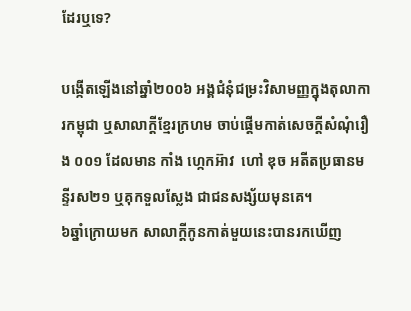ដែរឬទេ?

បង្កើតឡើងនៅឆ្នាំ២០០៦ អង្គជំនុំជម្រះវិសាមញ្ញក្នុងតុលាការកម្ពុជា ឬសាលាក្ដីខ្មែរក្រហម ចាប់ផ្ដើមកាត់សេចក្ដីសំណុំរឿង ០០១ ដែលមាន កាំង ហ្កេកអ៊ាវ  ហៅ ឌុច អតីតប្រធានមន្ទីរស២១ ឬគុកទួលស្លែង ជាជនសង្ស័យមុនគេ។
៦ឆ្នាំក្រោយមក សាលាក្ដីកូនកាត់មួយនេះបានរកឃើញ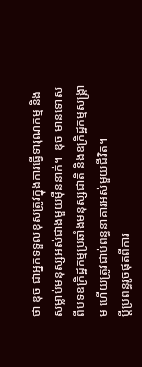ថា ឌុច ជាអ្នកទទួលខុសត្រូវក្នុងការធ្វើទារុណកម្ម និងសម្លាប់មនុស្សអស់ជាងមួយម៉ឺននាក់។  ឌុច មានទោសពីបទឧក្រិដ្ឋកម្មប្រឆាំងមនុស្សជាតិ និងឧក្រិដ្ឋកម្មសង្គ្រាម ហើយត្រូវជាប់ពន្ធនាគារអស់មួយជីវិត។
ប្តីប្រពន្ធរូចផុតពីការ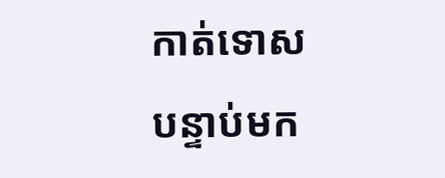កាត់ទោស
បន្ទាប់មក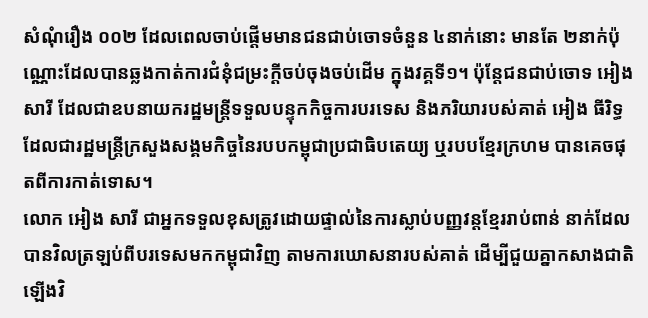សំណុំរឿង ០០២ ដែលពេលចាប់ផ្ដើមមានជនជាប់ចោទចំនួន ៤នាក់នោះ មានតែ ២នាក់ប៉ុណ្ណោះដែលបានឆ្លងកាត់ការជំនុំជម្រះក្តីចប់ចុងចប់ដើម ក្នុងវគ្គទី១។ ប៉ុន្តែជនជាប់ចោទ អៀង សារី ដែលជាឧបនាយករដ្ឋមន្ត្រីទទួលបន្ទុកកិច្ចការបរទេស និងភរិយារបស់គាត់ អៀង ធីរិទ្ធ ដែលជារដ្ឋមន្ត្រីក្រសួងសង្គមកិច្ចនៃរបបកម្ពុជាប្រជាធិបតេយ្យ ឬរបបខ្មែរក្រហម បានគេចផុតពីការកាត់ទោស។
លោក អៀង សារី ជាអ្នកទទួលខុសត្រូវដោយផ្ទាល់នៃការស្លាប់បញ្ញវន្តខ្មែររាប់ពាន់ នាក់ដែលបានវិលត្រឡប់ពីបរទេសមកកម្ពុជាវិញ តាមការឃោសនារបស់គាត់ ដើម្បីជួយគ្នាកសាងជាតិឡើងវិ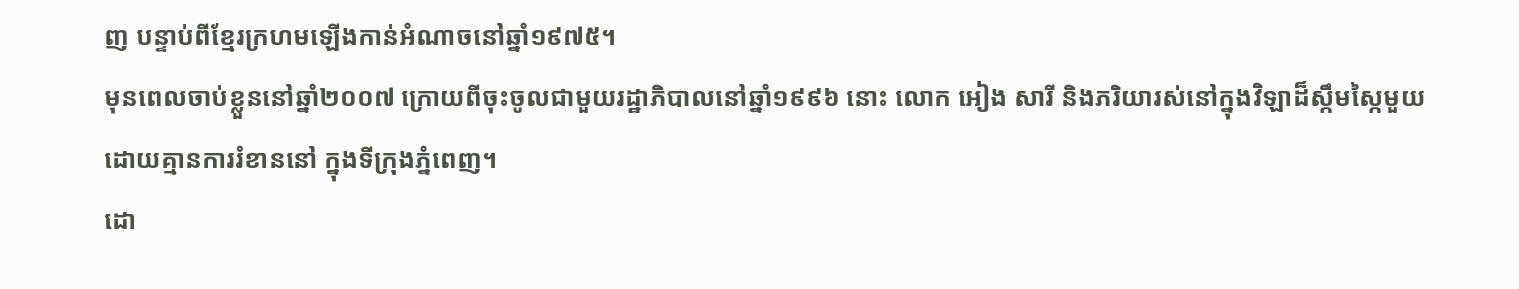ញ បន្ទាប់ពីខ្មែរក្រហមឡើងកាន់អំណាចនៅឆ្នាំ១៩៧៥។
មុនពេលចាប់ខ្លួននៅឆ្នាំ២០០៧ ក្រោយពីចុះចូលជាមួយរដ្ឋាភិបាលនៅឆ្នាំ១៩៩៦ នោះ លោក អៀង សារី និងភរិយារស់នៅក្នុងវិឡាដ៏ស្កឹមស្កៃមួយដោយគ្មានការរំខាននៅ ក្នុងទីក្រុងភ្នំពេញ។
ដោ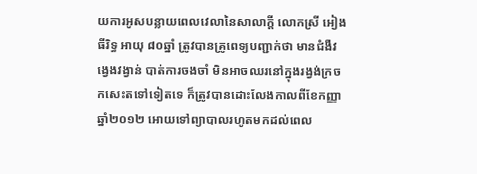យការអូសបន្លាយពេលវេលានៃសាលាក្ដី លោកស្រី អៀង ធីរិទ្ធ អាយុ ៨០ឆ្នាំ ត្រូវបានគ្រូពេទ្យបញ្ជាក់ថា មានជំងឺវង្វេងវង្វាន់ បាត់ការចងចាំ មិនអាចឈរនៅក្នុងរង្វង់ក្រចកសេះតទៅទៀតទេ ក៏ត្រូវបានដោះលែងកាលពីខែកញ្ញា ឆ្នាំ២០១២ អោយទៅព្យាបាលរហូតមកដល់ពេល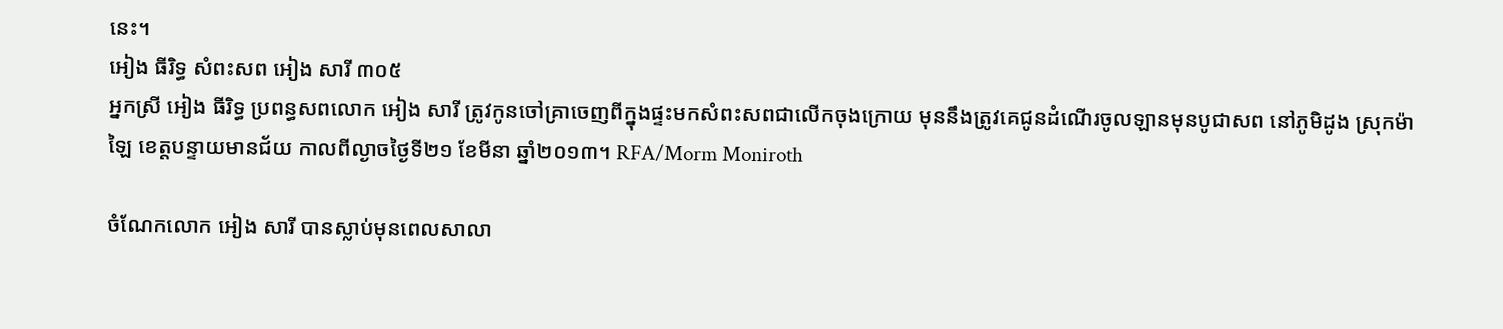នេះ។
អៀង ធីរិទ្ធ សំពះសព អៀង សារី ៣០៥
អ្នកស្រី អៀង ធីរិទ្ធ ប្រពន្ធសពលោក អៀង សារី ត្រូវកូនចៅគ្រាចេញពីក្នុងផ្ទះមកសំពះសពជាលើកចុងក្រោយ មុននឹងត្រូវគេជូនដំណើរចូលឡានមុនបូជាសព នៅភូមិដូង ស្រុកម៉ាឡៃ ខេត្តបន្ទាយមានជ័យ កាលពីល្ងាចថ្ងៃទី២១ ខែមីនា ឆ្នាំ២០១៣។ RFA/Morm Moniroth

ចំណែកលោក អៀង សារី បានស្លាប់មុនពេលសាលា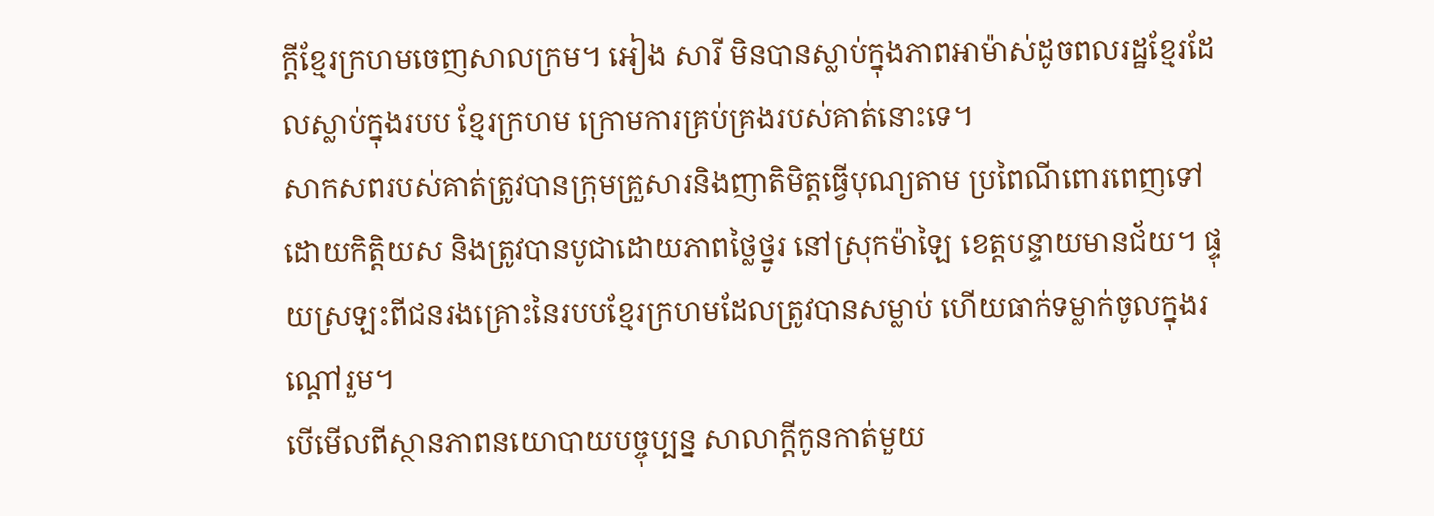ក្ដីខ្មែរក្រហមចេញសាលក្រម។ អៀង សារី មិនបានស្លាប់ក្នុងភាពអាម៉ាស់ដូចពលរដ្ឋខ្មែរដែលស្លាប់ក្នុងរបប ខ្មែរក្រហម ក្រោមការគ្រប់គ្រងរបស់គាត់នោះទេ។
សាកសពរបស់គាត់ត្រូវបានក្រុមគ្រួសារនិងញាតិមិត្តធ្វើបុណ្យតាម ប្រពៃណីពោរពេញទៅដោយកិត្តិយស និងត្រូវបានបូជាដោយភាពថ្លៃថ្នូរ នៅស្រុកម៉ាឡៃ ខេត្តបន្ទាយមានជ័យ។ ផ្ទុយស្រឡះពីជនរងគ្រោះនៃរបបខ្មែរក្រហមដែលត្រូវបានសម្លាប់ ហើយធាក់ទម្លាក់ចូលក្នុងរណ្ដៅរួម។
បើមើលពីស្ថានភាពនយោបាយបច្ចុប្បន្ន សាលាក្ដីកូនកាត់មួយ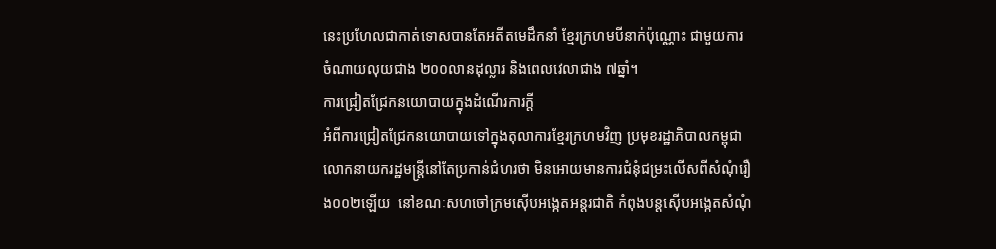នេះប្រហែលជាកាត់ទោសបានតែអតីតមេដឹកនាំ ខ្មែរក្រហមបីនាក់ប៉ុណ្ណោះ ជាមួយការចំណាយលុយជាង ២០០លានដុល្លារ និងពេលវេលាជាង ៧ឆ្នាំ។
ការជ្រៀតជ្រែកនយោបាយក្នុងដំណើរការក្តី
អំពីការជ្រៀតជ្រែកនយោបាយទៅក្នុងតុលាការខ្មែរក្រហមវិញ ប្រមុខរដ្ឋាភិបាលកម្ពុជា លោកនាយករដ្ឋមន្ត្រីនៅតែប្រកាន់ជំហរថា មិនអោយមានការជំនុំជម្រះលើសពីសំណុំរឿង០០២ឡើយ  នៅខណៈសហចៅក្រមស៊ើបអង្កេតអន្តរជាតិ កំពុងបន្តស៊ើបអង្កេតសំណុំ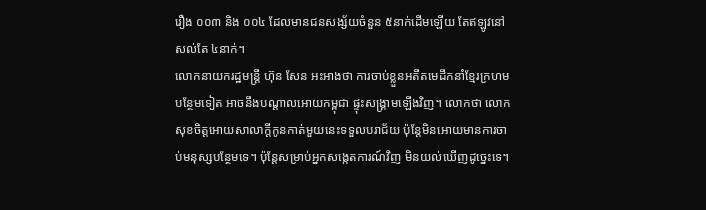រឿង ០០៣ និង ០០៤ ដែលមានជនសង្ស័យចំនួន ៥នាក់ដើមឡើយ តែឥឡូវនៅសល់តែ ៤នាក់។
លោកនាយករដ្ឋមន្ត្រី ហ៊ុន សែន អះអាងថា ការចាប់ខ្លួនអតីតមេដឹកនាំខ្មែរក្រហមបន្ថែមទៀត អាចនឹងបណ្ដាលអោយកម្ពុជា ផ្ទុះសង្គ្រាមឡើងវិញ។ លោកថា លោកសុខចិត្តអោយសាលាក្ដីកូនកាត់មួយនេះទទួលបរាជ័យ ប៉ុន្តែមិនអោយមានការចាប់មនុស្សបន្ថែមទេ។ ប៉ុន្តែសម្រាប់អ្នកសង្កេតការណ៍វិញ មិនយល់ឃើញដូច្នេះទេ។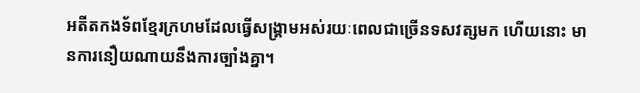អតីតកងទ័ពខ្មែរក្រហមដែលធ្វើសង្គ្រាមអស់រយៈពេលជាច្រើនទសវត្សមក ហើយនោះ មានការនឿយណាយនឹងការច្បាំងគ្នា។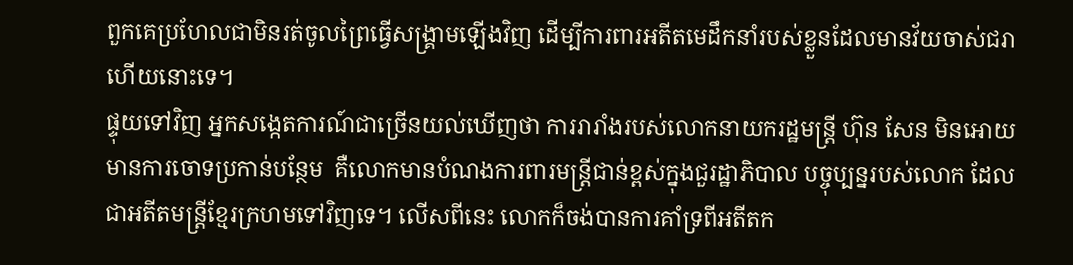ពួកគេប្រហែលជាមិនរត់ចូលព្រៃធ្វើសង្គ្រាមឡើងវិញ ដើម្បីការពារអតីតមេដឹកនាំរបស់ខ្លួនដែលមានវ័យចាស់ជរាហើយនោះទេ។
ផ្ទុយទៅវិញ អ្នកសង្កេតការណ៍ជាច្រើនយល់ឃើញថា ការរារាំងរបស់លោកនាយករដ្ឋមន្ត្រី ហ៊ុន សែន មិនអោយមានការចោទប្រកាន់បន្ថែម  គឺលោកមានបំណងការពារមន្ត្រីជាន់ខ្ពស់ក្នុងជួរដ្ឋាភិបាល បច្ចុប្បន្នរបស់លោក ដែលជាអតីតមន្ត្រីខ្មែរក្រហមទៅវិញទេ។ លើសពីនេះ លោកក៏ចង់បានការគាំទ្រពីអតីតក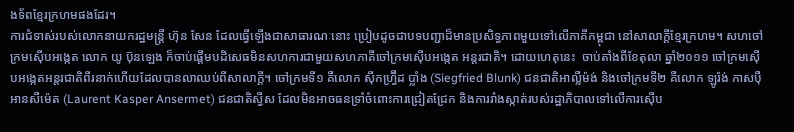ងទ័ពខ្មែរក្រហមផងដែរ។
ការជំទាស់របស់លោកនាយករដ្ឋមន្ត្រី ហ៊ុន សែន ដែលធ្វើឡើងជាសាធារណៈនោះ ប្រៀបដូចជាបទបញ្ជាដ៏មានប្រសិទ្ធភាពមួយទៅលើភាគីកម្ពុជា នៅសាលាក្ដីខ្មែរក្រហម។ សហចៅក្រមស៊ើបអង្កេត លោក យូ ប៊ុនឡេង ក៏ចាប់ផ្ដើមបដិសេធមិនសហការជាមួយសហភាគីចៅក្រមស៊ើបអង្កេត អន្តរជាតិ។ ដោយហេតុនេះ  ចាប់តាំងពីខែតុលា ឆ្នាំ២០១១ ចៅក្រមស៊ើបអង្កេតអន្តរជាតិពីរនាក់ហើយដែលបានលាឈប់ពីសាលាក្ដី។ ចៅក្រមទី១ គឺលោក ស៊ីកហ្វ្រ៊ីដ ប្លាំង (Siegfried Blunk) ជនជាតិអាល្លឺម៉ង់ និងចៅក្រមទី២ គឺលោក ឡូរ៉ង់ កាសប៉ឺ អានសឺម៉េត (Laurent Kasper Ansermet) ជនជាតិស្វីស ដែលមិនអាចធនទ្រាំចំពោះការជ្រៀតជ្រែក និងការរាំងស្កាត់របស់រដ្ឋាភិបាលទៅលើការស៊ើប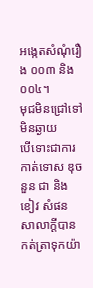អង្កេតសំណុំរឿង ០០៣ និង ០០៤។
មុជមិនជ្រៅទៅមិនឆ្ងាយ
បើទោះជាការកាត់ទោស ឌុច នួន ជា និង ខៀវ សំផន សាលាក្ដីបានកត់ត្រាទុកយ៉ា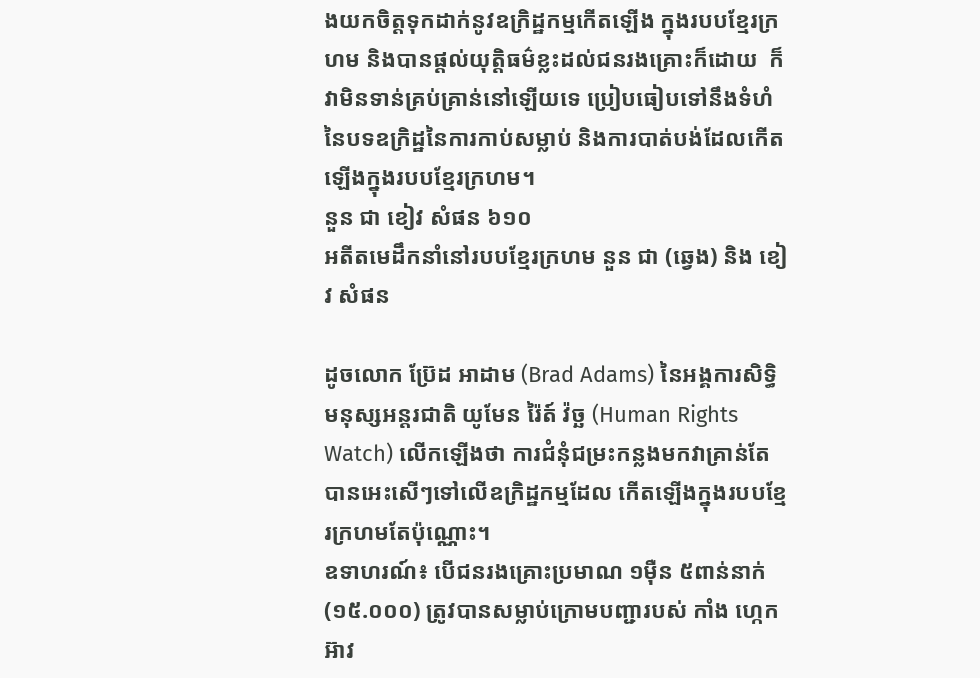ងយកចិត្តទុកដាក់នូវឧក្រិដ្ឋកម្មកើតឡើង ក្នុងរបបខ្មែរក្រហម និងបានផ្ដល់យុត្តិធម៌ខ្លះដល់ជនរងគ្រោះក៏ដោយ  ក៏វាមិនទាន់គ្រប់គ្រាន់នៅឡើយទេ ប្រៀបធៀបទៅនឹងទំហំនៃបទឧក្រិដ្ឋនៃការកាប់សម្លាប់ និងការបាត់បង់ដែលកើតឡើងក្នុងរបបខ្មែរក្រហម។
នួន ជា ខៀវ សំផន ៦១០
អតីតមេដឹកនាំនៅរបបខ្មែរក្រហម នួន ជា (ឆ្វេង) និង ខៀវ សំផន

ដូចលោក ប្រ៊ែដ អាដាម (Brad Adams) នៃអង្គការសិទ្ធិមនុស្សអន្តរជាតិ យូមែន រ៉ៃត៍ វ៉ច្ឆ (Human Rights Watch) លើកឡើងថា ការជំនុំជម្រះកន្លងមកវាគ្រាន់តែបានអេះសើៗទៅលើឧក្រិដ្ឋកម្មដែល កើតឡើងក្នុងរបបខ្មែរក្រហមតែប៉ុណ្ណោះ។
ឧទាហរណ៍៖ បើជនរងគ្រោះប្រមាណ ១ម៉ឺន ៥ពាន់នាក់ (១៥.០០០) ត្រូវបានសម្លាប់ក្រោមបញ្ជារបស់ កាំង ហ្កេកអ៊ាវ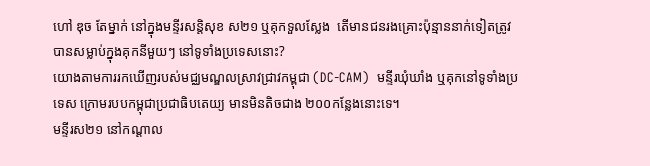ហៅ ឌុច តែម្នាក់ នៅក្នុងមន្ទីរសន្តិសុខ ស២១ ឬគុកទួលស្លែង  តើមានជនរងគ្រោះប៉ុន្មាននាក់ទៀតត្រូវបានសម្លាប់ក្នុងគុកនីមួយៗ នៅទូទាំងប្រទេសនោះ?
យោងតាមការរកឃើញរបស់មជ្ឈមណ្ឌលស្រាវជ្រាវកម្ពុជា (DC-CAM)  មន្ទីរឃុំឃាំង ឬគុកនៅទូទាំងប្រទេស ក្រោមរបបកម្ពុជាប្រជាធិបតេយ្យ មានមិនតិចជាង ២០០កន្លែងនោះទេ។
មន្ទីរស២១ នៅកណ្តាល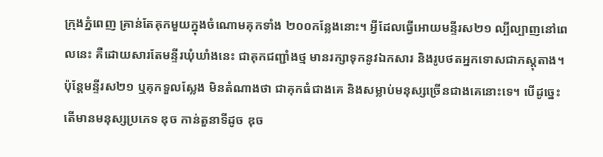ក្រុងភ្នំពេញ គ្រាន់តែគុកមួយក្នុងចំណោមគុកទាំង ២០០កន្លែងនោះ។ អ្វីដែលធ្វើអោយមន្ទីរស២១ ល្បីល្បាញនៅពេលនេះ គឺដោយសារតែមន្ទីរឃុំឃាំងនេះ ជាគុកជញ្ជាំងថ្ម មានរក្សាទុកនូវឯកសារ និងរូបថតអ្នកទោសជាភស្តុតាង។ ប៉ុន្តែមន្ទីរស២១ ឬគុកទួលស្លែង មិនតំណាងថា ជាគុកធំជាងគេ និងសម្លាប់មនុស្សច្រើនជាងគេនោះទេ។ បើដូច្នេះ តើមានមនុស្សប្រភេទ ឌុច កាន់តួនាទីដូច ឌុច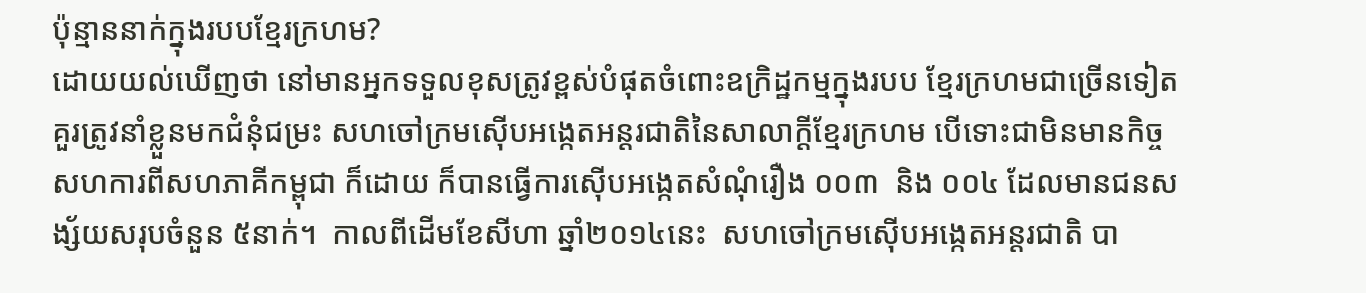ប៉ុន្មាននាក់ក្នុងរបបខ្មែរក្រហម?
ដោយយល់ឃើញថា នៅមានអ្នកទទួលខុសត្រូវខ្ពស់បំផុតចំពោះឧក្រិដ្ឋកម្មក្នុងរបប ខ្មែរក្រហមជាច្រើនទៀតគួរត្រូវនាំខ្លួនមកជំនុំជម្រះ សហចៅក្រមស៊ើបអង្កេតអន្តរជាតិនៃសាលាក្ដីខ្មែរក្រហម បើទោះជាមិនមានកិច្ចសហការពីសហភាគីកម្ពុជា ក៏ដោយ ក៏បានធ្វើការស៊ើបអង្កេតសំណុំរឿង ០០៣  និង ០០៤ ដែលមានជនសង្ស័យសរុបចំនួន ៥នាក់។  កាលពីដើមខែសីហា ឆ្នាំ២០១៤នេះ  សហចៅក្រមស៊ើបអង្កេតអន្តរជាតិ បា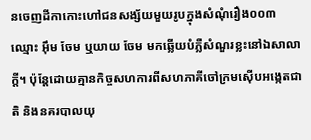នចេញដីកាកោះហៅជនសង្ស័យមួយរូបក្នុងសំណុំរឿង០០៣ ឈ្មោះ អ៊ឹម ចែម ឬយាយ ចែម មកឆ្លើយបំភ្លឺសំណួរខ្លះនៅឯសាលាក្ដី។ ប៉ុន្តែដោយគ្មានកិច្ចសហការពីសហភាគីចៅក្រមស៊ើបអង្កេតជាតិ និងនគរបាលយុ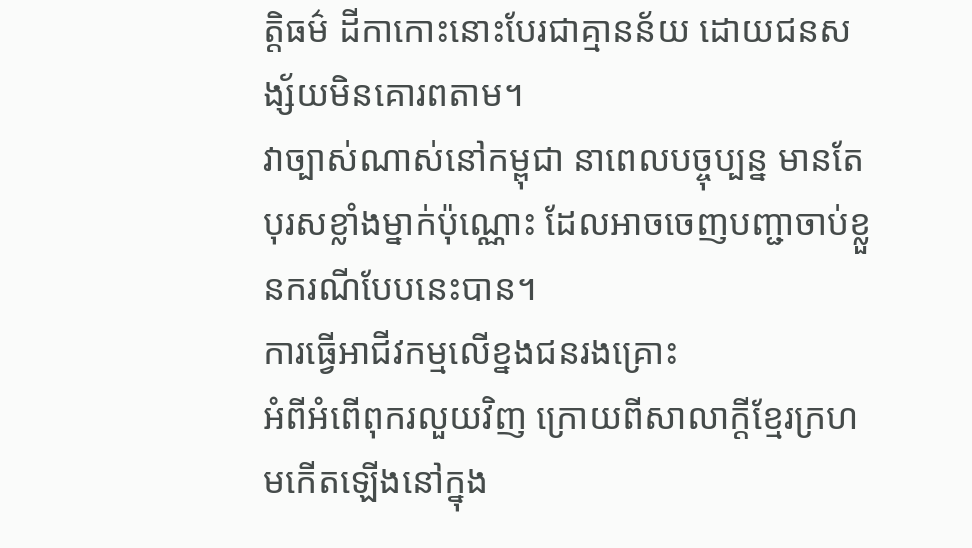ត្តិធម៌ ដីកាកោះនោះបែរជាគ្មានន័យ ដោយជនសង្ស័យមិនគោរពតាម។
វាច្បាស់ណាស់នៅកម្ពុជា នាពេលបច្ចុប្បន្ន មានតែបុរសខ្លាំងម្នាក់ប៉ុណ្ណោះ ដែលអាចចេញបញ្ជាចាប់ខ្លួនករណីបែបនេះបាន។
ការធ្វើអាជីវកម្មលើខ្នងជនរងគ្រោះ
អំពីអំពើពុករលួយវិញ ក្រោយពីសាលាក្ដីខ្មែរក្រហមកើតឡើងនៅក្នុង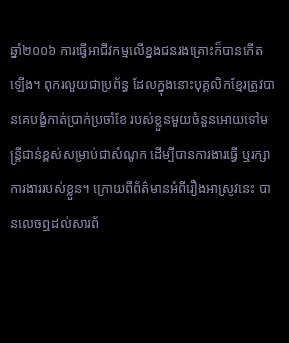ឆ្នាំ២០០៦ ការធ្វើអាជីវកម្មលើខ្នងជនរងគ្រោះក៏បានកើតឡើង។ ពុករលួយជាប្រព័ន្ធ ដែលក្នុងនោះបុគ្គលិកខ្មែរត្រូវបានគេបង្ខំកាត់ប្រាក់ប្រចាំខែ របស់ខ្លួនមួយចំនួនអោយទៅមន្ត្រីជាន់ខ្ពស់សម្រាប់ជាសំណូក ដើម្បីបានការងារធ្វើ ឬរក្សាការងាររបស់ខ្លួន។ ក្រោយពីព័ត៌មានអំពីរឿងអាស្រូវនេះ បានលេចឮដល់សារព័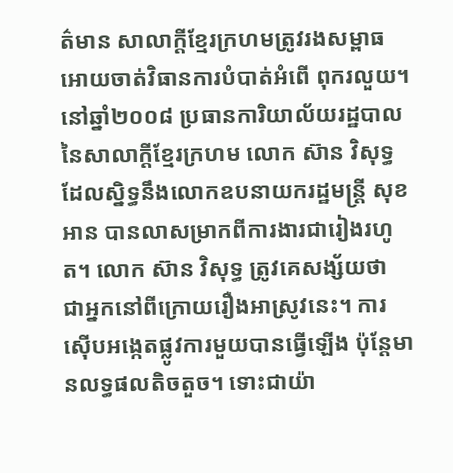ត៌មាន សាលាក្ដីខ្មែរក្រហមត្រូវរងសម្ពាធអោយចាត់វិធានការបំបាត់អំពើ ពុករលួយ។
នៅឆ្នាំ២០០៨ ប្រធានការិយាល័យរដ្ឋបាលនៃសាលាក្ដីខ្មែរក្រហម លោក ស៊ាន វិសុទ្ធ ដែលស្និទ្ធនឹងលោកឧបនាយករដ្ឋមន្ត្រី សុខ អាន បានលាសម្រាកពីការងារជារៀងរហូត។ លោក ស៊ាន វិសុទ្ធ ត្រូវគេសង្ស័យថា ជាអ្នកនៅពីក្រោយរឿងអាស្រូវនេះ។ ការស៊ើបអង្កេតផ្លូវការមួយបានធ្វើឡើង ប៉ុន្តែមានលទ្ធផលតិចតួច។ ទោះជាយ៉ា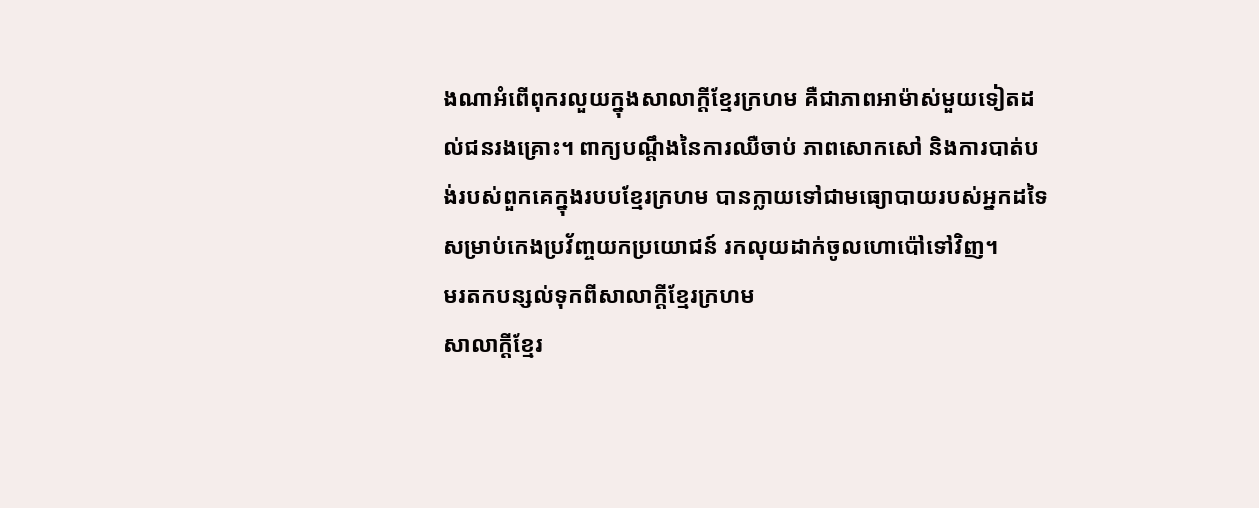ងណាអំពើពុករលួយក្នុងសាលាក្ដីខ្មែរក្រហម គឺជាភាពអាម៉ាស់មួយទៀតដល់ជនរងគ្រោះ។ ពាក្យបណ្ដឹងនៃការឈឺចាប់ ភាពសោកសៅ និងការបាត់បង់របស់ពួកគេក្នុងរបបខ្មែរក្រហម បានក្លាយទៅជាមធ្យោបាយរបស់អ្នកដទៃសម្រាប់កេងប្រវ័ញ្ចយកប្រយោជន៍ រកលុយដាក់ចូលហោប៉ៅទៅវិញ។
មរតកបន្សល់ទុកពីសាលាក្ដីខ្មែរក្រហម
សាលាក្ដីខ្មែរ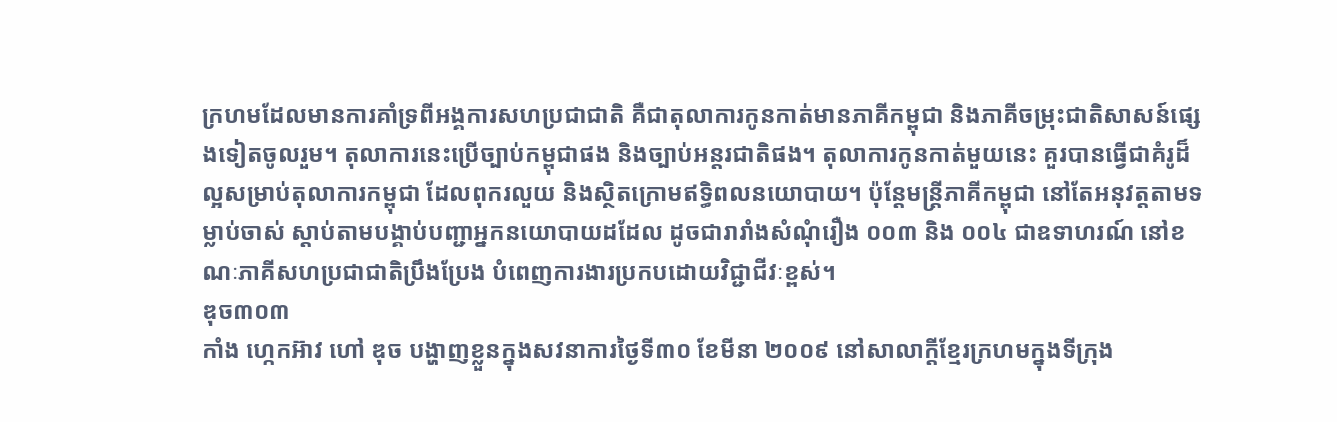ក្រហមដែលមានការគាំទ្រពីអង្គការសហប្រជាជាតិ គឺជាតុលាការកូនកាត់មានភាគីកម្ពុជា និងភាគីចម្រុះជាតិសាសន៍ផ្សេងទៀតចូលរួម។ តុលាការនេះប្រើច្បាប់កម្ពុជាផង និងច្បាប់អន្តរជាតិផង។ តុលាការកូនកាត់មួយនេះ គួរបានធ្វើជាគំរូដ៏ល្អសម្រាប់តុលាការកម្ពុជា ដែលពុករលួយ និងស្ថិតក្រោមឥទ្ធិពលនយោបាយ។ ប៉ុន្តែមន្ត្រីភាគីកម្ពុជា នៅតែអនុវត្តតាមទម្លាប់ចាស់ ស្ដាប់តាមបង្គាប់បញ្ជាអ្នកនយោបាយដដែល ដូចជារារាំងសំណុំរឿង ០០៣ និង ០០៤ ជាឧទាហរណ៍ នៅខណៈភាគីសហប្រជាជាតិប្រឹងប្រែង បំពេញការងារប្រកបដោយវិជ្ជាជីវៈខ្ពស់។
ឌុច៣០៣
កាំង ហ្កេកអ៊ាវ ហៅ ឌុច បង្ហាញខ្លួនក្នុងសវនាការថ្ងៃទី៣០ ខែមីនា ២០០៩ នៅសាលាក្ដីខ្មែរក្រហមក្នុងទីក្រុង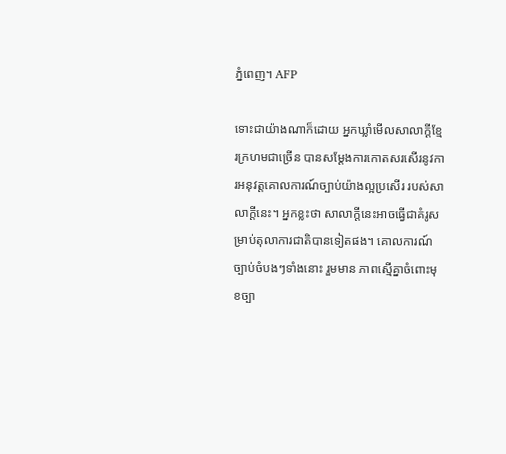ភ្នំពេញ។ AFP

ទោះជាយ៉ាងណាក៏ដោយ អ្នកឃ្លាំមើលសាលាក្ដីខ្មែរក្រហមជាច្រើន បានសម្ដែងការកោតសរសើរនូវការអនុវត្តគោលការណ៍ច្បាប់យ៉ាងល្អប្រសើរ របស់សាលាក្ដីនេះ។ អ្នកខ្លះថា សាលាក្ដីនេះអាចធ្វើជាគំរូសម្រាប់តុលាការជាតិបានទៀតផង។ គោលការណ៍ច្បាប់ចំបងៗទាំងនោះ រួមមាន ភាពស្មើគ្នាចំពោះមុខច្បា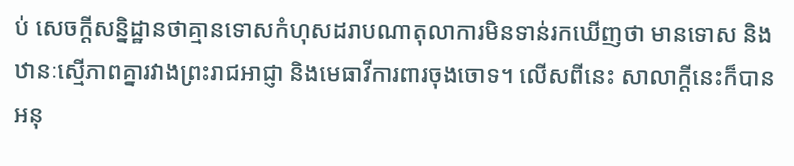ប់ សេចក្ដីសន្និដ្ឋានថាគ្មានទោសកំហុសដរាបណាតុលាការមិនទាន់រកឃើញថា មានទោស និងឋានៈស្មើភាពគ្នារវាងព្រះរាជអាជ្ញា និងមេធាវីការពារចុងចោទ។ លើសពីនេះ សាលាក្ដីនេះក៏បានអនុ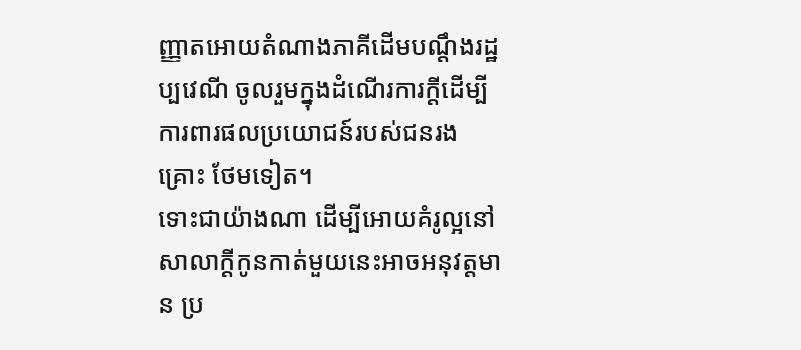ញ្ញាតអោយតំណាងភាគីដើមបណ្ដឹងរដ្ឋប្បវេណី ចូលរួមក្នុងដំណើរការក្តីដើម្បីការពារផលប្រយោជន៍របស់ជនរងគ្រោះ ថែមទៀត។
ទោះជាយ៉ាងណា ដើម្បីអោយគំរូល្អនៅសាលាក្ដីកូនកាត់មួយនេះអាចអនុវត្តមាន ប្រ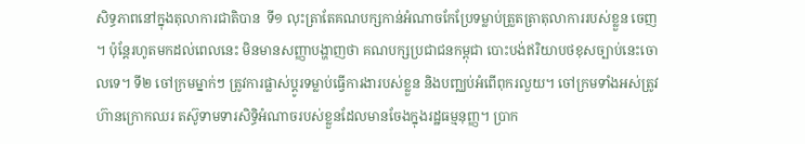សិទ្ធភាពនៅក្នុងតុលាការជាតិបាន  ទី១ លុះត្រាតែគណបក្សកាន់អំណាចកែប្រែទម្លាប់ត្រួតត្រាតុលាការរបស់ខ្លួន ចេញ។ ប៉ុន្តែរហូតមកដល់ពេលនេះ មិនមានសញ្ញាបង្ហាញថា គណបក្សប្រជាជនកម្ពុជា បោះបង់ឥរិយាបថខុសច្បាប់នេះចោលទេ។ ទី២ ចៅក្រមម្នាក់ៗ ត្រូវការផ្លាស់ប្ដូរទម្លាប់ធ្វើការងារបស់ខ្លួន និងបញ្ឈប់អំពើពុករលួយ។ ចៅក្រមទាំងអស់ត្រូវហ៊ានក្រោកឈរ តស៊ូទាមទារសិទ្ធិអំណាចរបស់ខ្លួនដែលមានចែងក្នុងរដ្ឋធម្មនុញ្ញ។ ប្រាក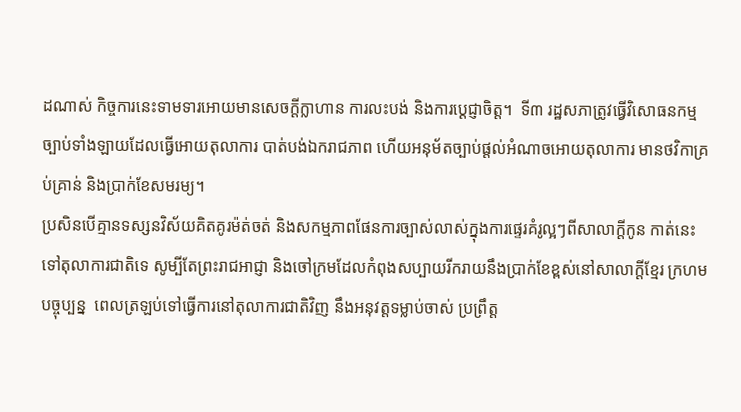ដណាស់ កិច្ចការនេះទាមទារអោយមានសេចក្ដីក្លាហាន ការលះបង់ និងការប្ដេជ្ញាចិត្ត។  ទី៣ រដ្ឋសភាត្រូវធ្វើវិសោធនកម្មច្បាប់ទាំងឡាយដែលធ្វើអោយតុលាការ បាត់បង់ឯករាជភាព ហើយអនុម័តច្បាប់ផ្តល់អំណាចអោយតុលាការ មានថវិកាគ្រប់គ្រាន់ និងប្រាក់ខែសមរម្យ។
ប្រសិនបើគ្មានទស្សនវិស័យគិតគូរម៉ត់ចត់ និងសកម្មភាពផែនការច្បាស់លាស់ក្នុងការផ្ទេរគំរូល្អៗពីសាលាក្ដីកូន កាត់នេះទៅតុលាការជាតិទេ សូម្បីតែព្រះរាជអាជ្ញា និងចៅក្រមដែលកំពុងសប្បាយរីករាយនឹងប្រាក់ខែខ្ពស់នៅសាលាក្ដីខ្មែរ ក្រហមបច្ចុប្បន្ន  ពេលត្រឡប់ទៅធ្វើការនៅតុលាការជាតិវិញ នឹងអនុវត្តទម្លាប់ចាស់ ប្រព្រឹត្ត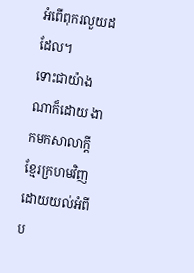អំពើពុករលួយដដែល។
ទោះជាយ៉ាងណាក៏ដោយ ងាកមកសាលាក្ដីខ្មែរក្រហមវិញ ដោយយល់អំពីប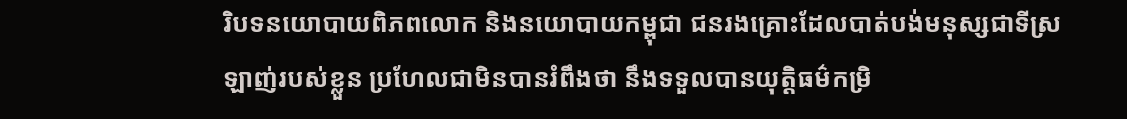រិបទនយោបាយពិភពលោក និងនយោបាយកម្ពុជា ជនរងគ្រោះដែលបាត់បង់មនុស្សជាទីស្រឡាញ់របស់ខ្លួន ប្រហែលជាមិនបានរំពឹងថា នឹងទទួលបានយុត្តិធម៌កម្រិ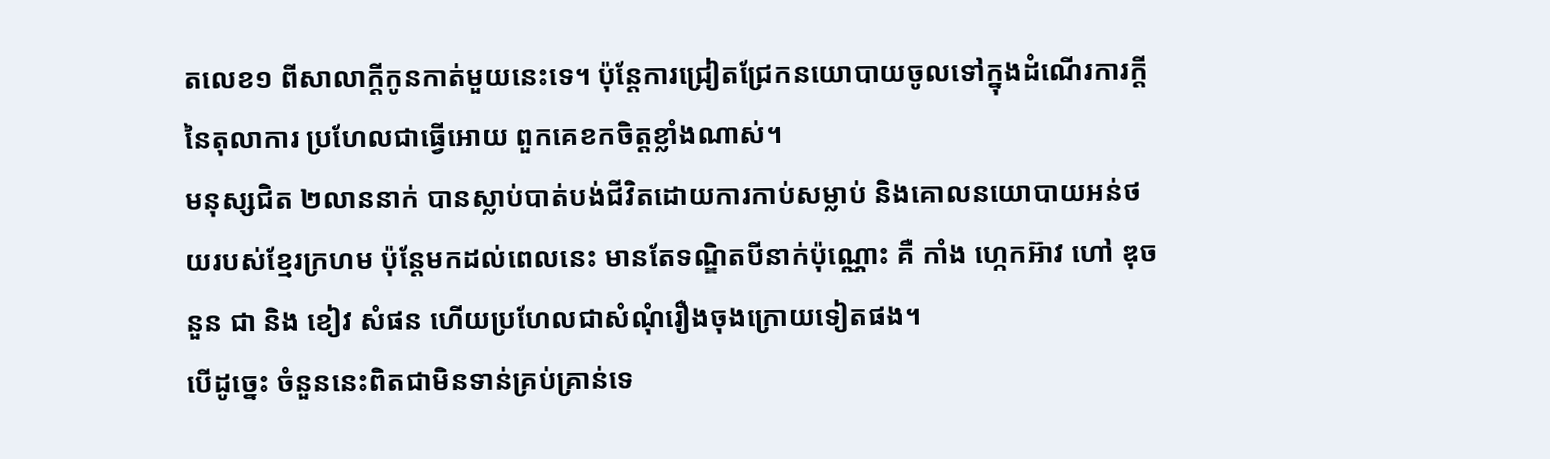តលេខ១ ពីសាលាក្ដីកូនកាត់មួយនេះទេ។ ប៉ុន្តែការជ្រៀតជ្រែកនយោបាយចូលទៅក្នុងដំណើរការក្តីនៃតុលាការ ប្រហែលជាធ្វើអោយ ពួកគេខកចិត្តខ្លាំងណាស់។
មនុស្សជិត ២លាននាក់ បានស្លាប់បាត់បង់ជីវិតដោយការកាប់សម្លាប់ និងគោលនយោបាយអន់ថយរបស់ខ្មែរក្រហម ប៉ុន្តែមកដល់ពេលនេះ មានតែទណ្ឌិតបីនាក់ប៉ុណ្ណោះ គឺ កាំង ហ្កេកអ៊ាវ ហៅ ឌុច នួន ជា និង ខៀវ សំផន ហើយប្រហែលជាសំណុំរឿងចុងក្រោយទៀតផង។
បើដូច្នេះ ចំនួននេះពិតជាមិនទាន់គ្រប់គ្រាន់ទេ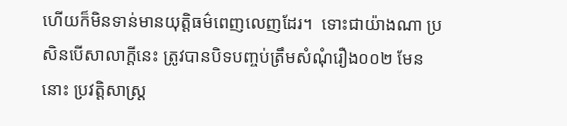ហើយក៏មិនទាន់មានយុត្តិធម៌ពេញលេញដែរ។  ទោះជាយ៉ាងណា ប្រសិនបើសាលាក្ដីនេះ ត្រូវបានបិទបញ្ចប់ត្រឹមសំណុំរឿង០០២ មែននោះ ប្រវត្តិសាស្ត្រ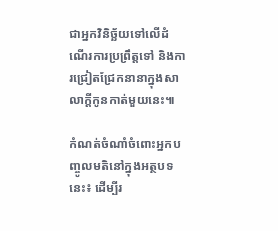ជាអ្នកវិនិច្ឆ័យទៅលើដំណើរការប្រព្រឹត្តទៅ និងការជ្រៀតជ្រែកនានាក្នុងសាលាក្ដីកូនកាត់មួយនេះ៕

កំណត់ចំណាំចំពោះអ្នកបញ្ចូលមតិនៅក្នុងអត្ថបទនេះ៖ ដើម្បីរ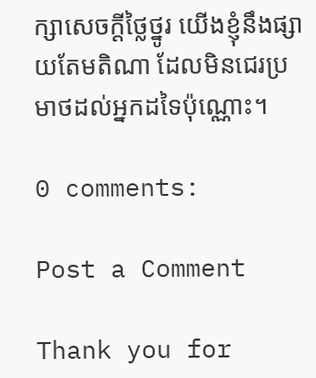ក្សាសេចក្ដីថ្លៃថ្នូរ យើងខ្ញុំនឹងផ្សាយតែមតិណា ដែលមិនជេរប្រមាថដល់អ្នកដទៃប៉ុណ្ណោះ។

0 comments:

Post a Comment

Thank you for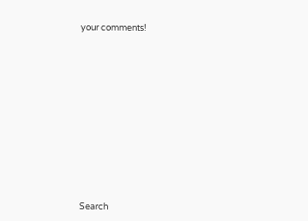your comments!













Search